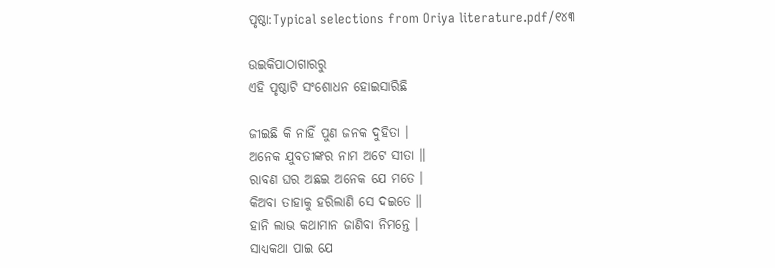ପୃଷ୍ଠା:Typical selections from Oriya literature.pdf/୧୪୩

ଉଇକିପାଠାଗାର‌ରୁ
ଏହି ପୃଷ୍ଠାଟି ସଂଶୋଧନ ହୋଇସାରିଛି

ଜୀଇଛି କି ନାହିଁ ପୁଣ ଜନକ ଦୁହିତା ।
ଅନେକ ଯୁବତୀଙ୍କର ନାମ ଅଟେ ସୀତା ॥
ରାବଣ ଘର ଅଛଇ ଅନେକ ଯେ ମତେ ।
କିଅବା ତାହାକୁ ହରିଲାଣି ସେ ଦଇତେ ॥
ହାନି ଲାଭ କଥାମାନ ଜାଣିବା ନିମନ୍ତେ ।
ସାଧ୍ୟକଥା ପାଇ ଯେ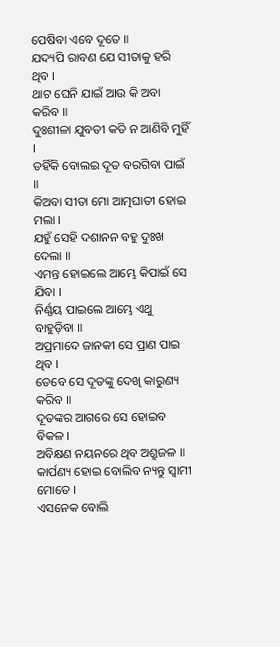ପେଷିବା ଏବେ ଦୂତେ ॥
ଯଦ୍ୟପି ରାବଣ ଯେ ସୀତାକୁ ହରି ଥିବ ।
ଥାଟ ଘେନି ଯାଇଁ ଆଉ କି ଅବା କରିବ ॥
ଦୁଃଶୀଳା ଯୁବତୀ କତି ନ ଆଣିବି ମୁହିଁ ।
ତହିଁକି ବୋଲଇ ଦୂତ ବରଗିବା ପାଇଁ ॥
କିଅବା ସୀତା ମୋ ଆତ୍ମଘାତୀ ହୋଇ ମଲା ।
ଯହୁଁ ସେହି ଦଶାନନ ବହୁ ଦୁଃଖ ଦେଲା ॥
ଏମନ୍ତ ହୋଇଲେ ଆମ୍ଭେ କିପାଇଁ ସେ ଯିବା ।
ନିର୍ଣ୍ଣୟ ପାଇଲେ ଆମ୍ଭେ ଏଥୁ ବାହୁଡ଼ିବା ॥
ଅପ୍ରମାଦେ ଜାନକୀ ସେ ପ୍ରାଣ ପାଇ ଥିବ ।
ତେବେ ସେ ଦୂତଙ୍କୁ ଦେଖି କାରୁଣ୍ୟ କରିବ ॥
ଦୂତଙ୍କର ଆଗରେ ସେ ହୋଇବ ବିକଳ ।
ଅବିକ୍ଷଣ ନୟନରେ ଥିବ ଅଶ୍ରୁଜଳ ॥
କାର୍ପଣ୍ୟ ହୋଇ ବୋଲିବ ନ୍ୟନ୍ତୁ ସ୍ବାମୀ ମୋତେ ।
ଏସନେକ ବୋଲି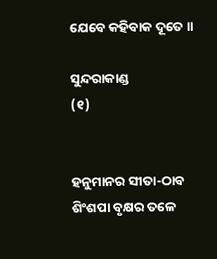ଯେବେ କହିବାକ ଦୂତେ ॥

ସୁନ୍ଦରାକାଣ୍ଡ
(୧)


ହନୁମାନର ସୀତା-ଠାବ
ଶିଂଶପା ବୃକ୍ଷର ତଳେ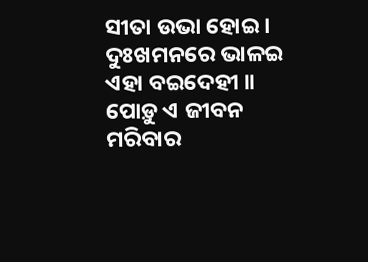ସୀତା ଉଭା ହୋଇ ।
ଦୁଃଖମନରେ ଭାଳଇ ଏହା ବଇଦେହୀ ॥
ପୋଡ଼ୁ ଏ ଜୀବନ ମରିବାର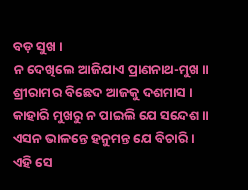ବଡ଼ ସୁଖ ।
ନ ଦେଖିଲେ ଆଜିଯାଏ ପ୍ରାଣନାଥ-ମୁଖ ॥
ଶ୍ରୀରାମର ବିଛେଦ ଆଜକୁ ଦଶମାସ ।
କାହାରି ମୁଖରୁ ନ ପାଇଲି ଯେ ସନ୍ଦେଶ ॥
ଏସନ ଭାଳନ୍ତେ ହନୁମନ୍ତ ଯେ ବିଚାରି ।
ଏହି ସେ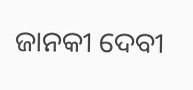ଜାନକୀ ଦେବୀ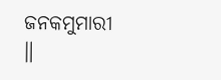ଜନକମୁମାରୀ ॥